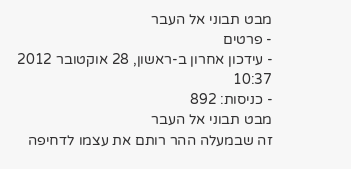מבט תבוני אל העבר
- פרטים
- עידכון אחרון ב-ראשון, 28 אוקטובר 2012 10:37
- כניסות: 892
מבט תבוני אל העבר
זה שבמעלה ההר רותם את עצמו לדחיפה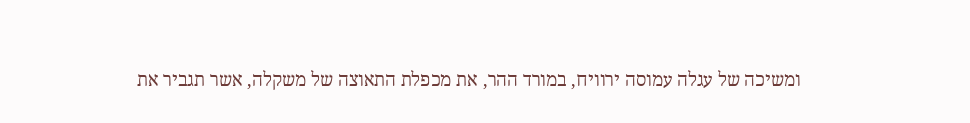ומשיכה של עגלה עמוסה ירוויח, במורד ההר, את מכפלת התאוצה של משקלה, אשר תגביר את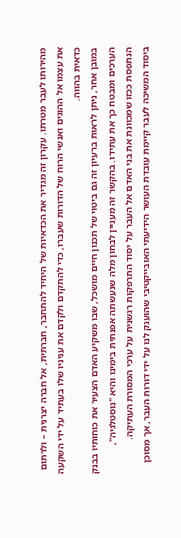מהירותו לעבר מטרתו. עקרון זה מגדיר את הכדאיות של היחיד להתחבר, חברתית, אל חברה יצרנית – ולרתום את עצמו אל ההוגים ואנשי הרוח של הדורות שעברו, כדי להתקדם ולקדם את עניניו שלו בעתיד על ידי השקעה כדאית בהווה.
במובן אחר, ניתן לראות ברעיון זה גם ביטוי של תכנון חיים מושכל, שבו משקיע האדם הצעיר את כוחותיו בבנק הערכים ומבטח כך את עתידו. בהקשר זה מעניין לבחון מלה שנעשתה אפנתית בימינו והיא "נוסטלגיה", הנתפסת ככזו שמכוונת את בני האדם אל העבר על יסוד התרפקות רגשנית על ערכי המסורת העתיקה.
ביסוד המשיכה לעבר קיימת עובדת העושר הידיעתי האובייקטיבי שהוענק לנו על ידי דורות העבר, אך מסוכן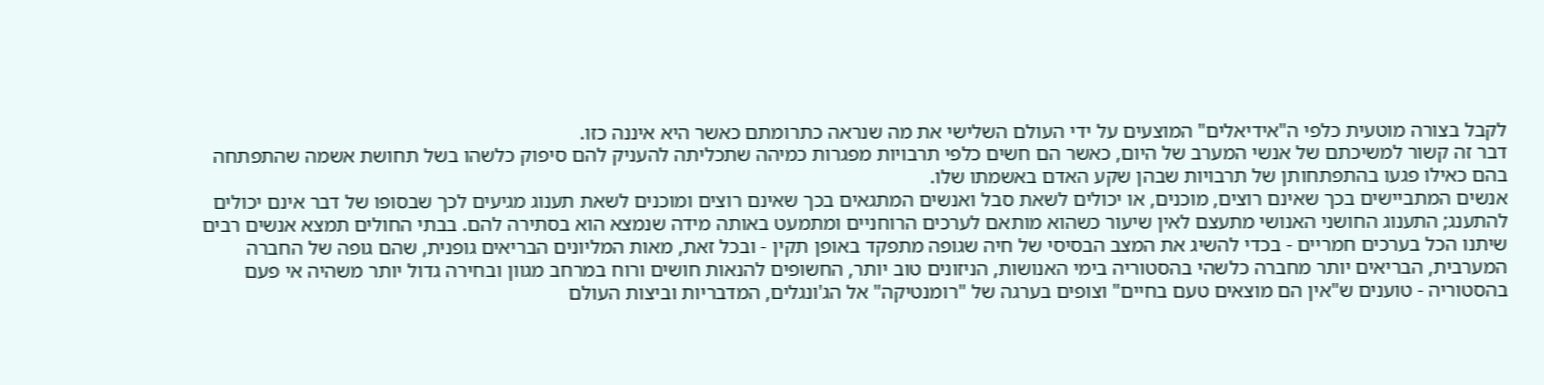לקבל בצורה מוטעית כלפי ה"אידיאלים" המוצעים על ידי העולם השלישי את מה שנראה כתרומתם כאשר היא איננה כזו.
דבר זה קשור למשיכתם של אנשי המערב של היום, כאשר הם חשים כלפי תרבויות מפגרות כמיהה שתכליתה להעניק להם סיפוק כלשהו בשל תחושת אשמה שהתפתחה בהם כאילו פגעו בהתפתחותן של תרבויות שבהן שקע האדם באשמתו שלו.
אנשים המתביישים בכך שאינם רוצים, מוכנים, או יכולים לשאת סבל ואנשים המתגאים בכך שאינם רוצים ומוכנים לשאת תענוג מגיעים לכך שבסופו של דבר אינם יכולים להתענג; התענוג החושני האנושי מתעצם לאין שיעור כשהוא מותאם לערכים הרוחניים ומתמעט באותה מידה שנמצא הוא בסתירה להם. בבתי החולים תמצא אנשים רבים שיתנו הכל בערכים חמריים - בכדי להשיג את המצב הבסיסי של חיה שגופה מתפקד באופן תקין - ובכל זאת, מאות המליונים הבריאים גופנית, שהם גופה של החברה המערבית, הבריאים יותר מחברה כלשהי בהסטוריה בימי האנושות, הניזונים טוב יותר, החשופים להנאות חושים ורוח במרחב מגוון ובחירה גדול יותר משהיה אי פעם בהסטוריה - טוענים ש"אין הם מוצאים טעם בחיים" וצופים בערגה של "רומנטיקה" אל הג'ונגלים, המדבריות וביצות העולם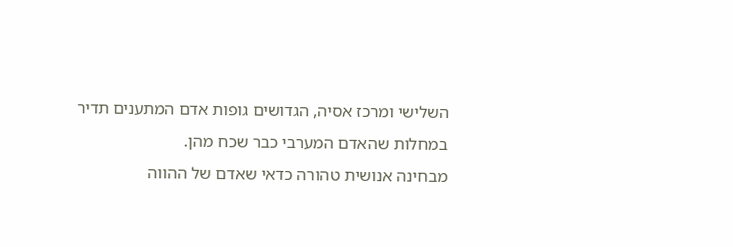השלישי ומרכז אסיה, הגדושים גופות אדם המתענים תדיר במחלות שהאדם המערבי כבר שכח מהן.
מבחינה אנושית טהורה כדאי שאדם של ההווה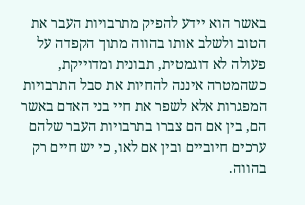באשר הוא יידע להפיק מתרבויות העבר את הטוב ולשלב אותו בהווה מתוך הקפדה על פעולה לא דוגמטית, תבונית ומדוייקת, כשהמטרה איננה להחיות את סבל התרבויות המפגרות אלא לשפר את חיי בני האדם באשר הם, בין אם הם צברו בתרבויות העבר שלהם ערכים חיוביים ובין אם לאו, כי יש חיים רק בהווה.